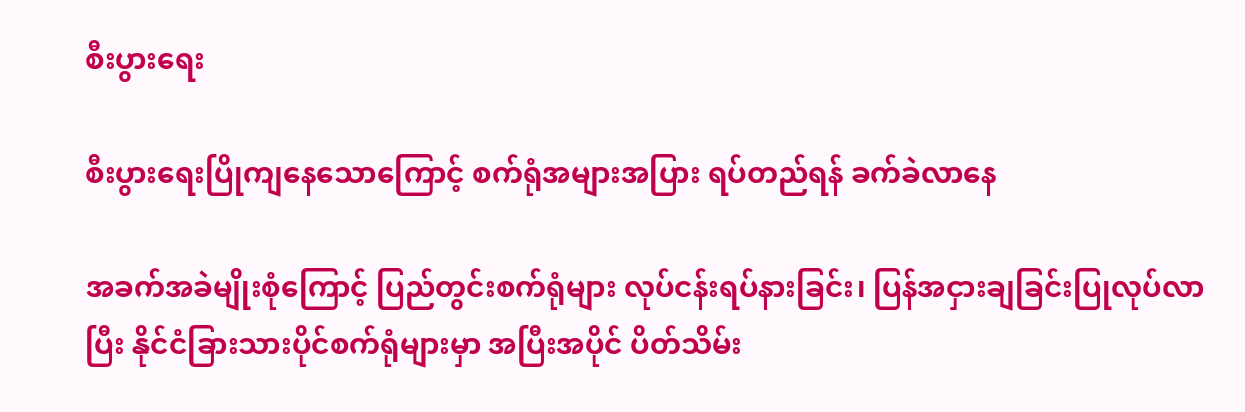စီးပွားရေး

စီးပွားရေးပြိုကျနေသောကြောင့် စက်ရုံအများအပြား ရပ်တည်ရန် ခက်ခဲလာနေ

အခက်အခဲမျိုးစုံကြောင့် ပြည်တွင်းစက်ရုံများ လုပ်ငန်းရပ်နားခြင်း၊ ပြန်အငှားချခြင်းပြုလုပ်လာပြီး နိုင်ငံခြားသားပိုင်စက်ရုံများမှာ အပြီးအပိုင် ပိတ်သိမ်း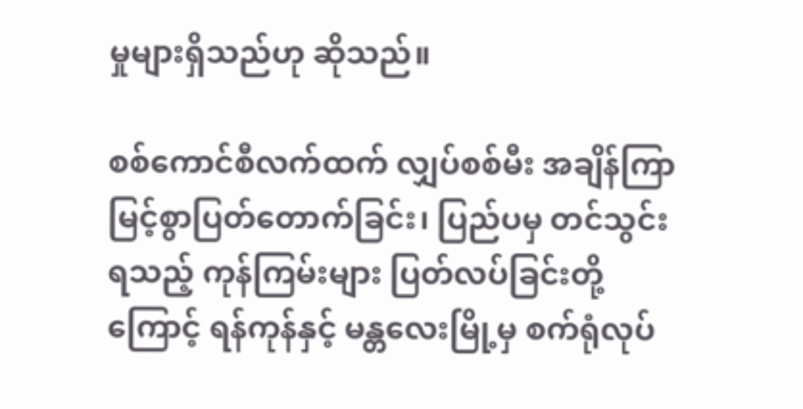မှုများရှိသည်ဟု ဆိုသည်။

စစ်ကောင်စီလက်ထက် လျှပ်စစ်မီး အချိန်ကြာမြင့်စွာပြတ်တောက်ခြင်း၊ ပြည်ပမှ တင်သွင်းရသည့် ကုန်ကြမ်းများ ပြတ်လပ်ခြင်းတို့ကြောင့် ရန်ကုန်နှင့် မန္တလေးမြို့မှ စက်ရုံလုပ်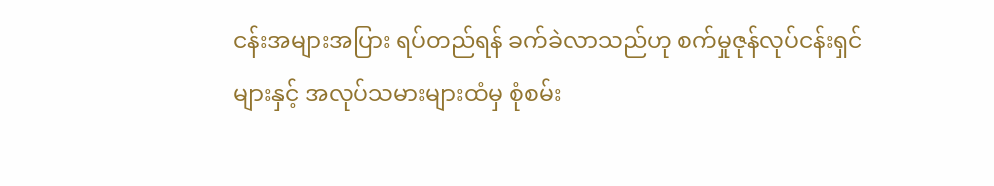ငန်းအများအပြား ရပ်တည်ရန် ခက်ခဲလာသည်ဟု စက်မှုဇုန်လုပ်ငန်းရှင်များနှင့် အလုပ်သမားများထံမှ စုံစမ်း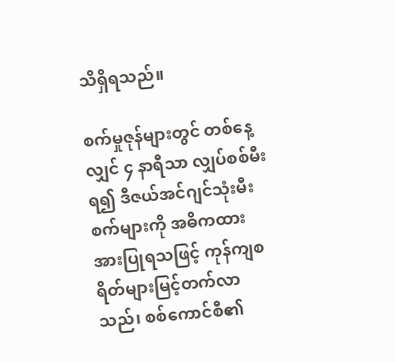သိရှိရသည်။

စက်မှုဇုန်များတွင် တစ်နေ့လျှင် ၄ နာရီသာ လျှပ်စစ်မီးရ၍ ဒီဇယ်အင်ဂျင်သုံးမီးစက်များကို အဓိကထား အားပြုရသဖြင့် ကုန်ကျစရိတ်များမြင့်တက်လာသည်၊ စစ်ကောင်စီ၏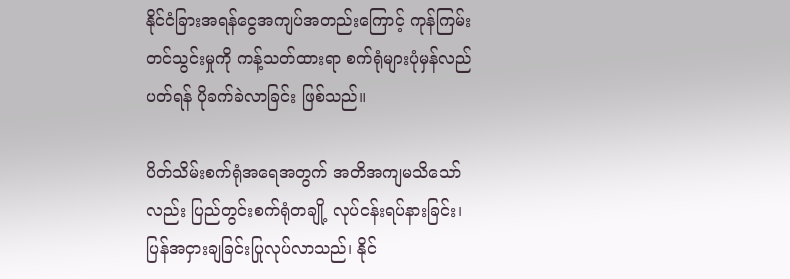နိုင်ငံခြားအရန်ငွေအကျပ်အတည်းကြောင့် ကုန်ကြမ်းတင်သွင်းမှုကို ကန့်သတ်ထားရာ စက်ရုံများပုံမှန်လည်ပတ်ရန် ပိုခက်ခဲလာခြင်း ဖြစ်သည်။

ပိတ်သိမ်းစက်ရုံအရေအတွက် အတိအကျမသိသော်လည်း ပြည်တွင်းစက်ရုံတချို့ လုပ်ငန်းရပ်နားခြင်း၊ ပြန်အငှားချခြင်းပြုလုပ်လာသည်၊ နိုင်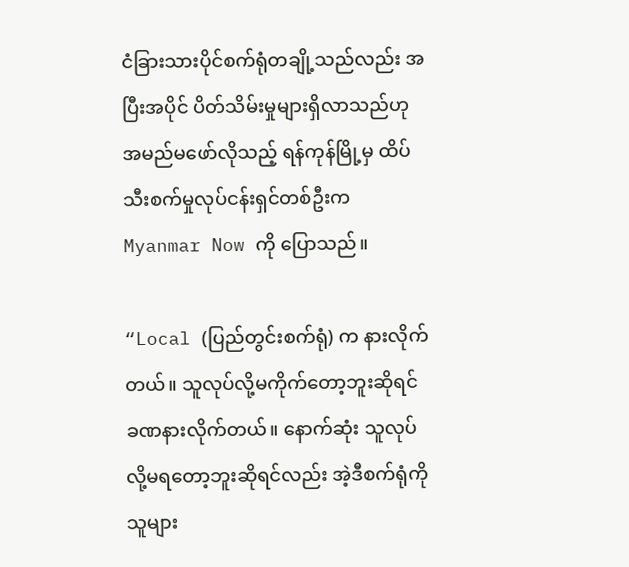ငံခြားသားပိုင်စက်ရုံတချို့သည်လည်း အပြီးအပိုင် ပိတ်သိမ်းမှုများရှိလာသည်ဟု အမည်မဖော်လိုသည့် ရန်ကုန်မြို့မှ ထိပ်သီးစက်မှုလုပ်ငန်းရှင်တစ်ဦးက Myanmar Now ကို ပြောသည်။

“Local (ပြည်တွင်းစက်ရုံ) က နားလိုက်တယ်။ သူလုပ်လို့မကိုက်တော့ဘူးဆိုရင် ခဏနားလိုက်တယ်။ နောက်ဆုံး သူလုပ်လို့မရတော့ဘူးဆိုရင်လည်း အဲ့ဒီစက်ရုံကို သူများ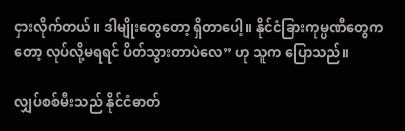ငှားလိုက်တယ်။ ဒါမျိုးတွေတော့ ရှိတာပေါ့။ နိုင်ငံခြားကုမ္ပဏီတွေကတော့ လုပ်လို့မရရင် ပိတ်သွားတာပဲလေ” ဟု သူက ပြောသည်။

လျှပ်စစ်မီးသည် နိုင်ငံဓာတ်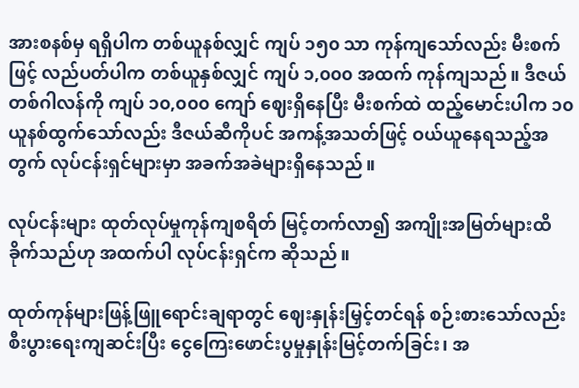အားစနစ်မှ ရရှိပါက တစ်ယူနစ်လျှင် ကျပ် ၁၅၀ သာ ကုန်ကျသော်လည်း မီးစက်ဖြင့် လည်ပတ်ပါက တစ်ယူနှစ်လျှင် ကျပ် ၁,၀၀၀ အထက် ကုန်ကျသည်။ ဒီဇယ်တစ်ဂါလန်ကို ကျပ် ၁၀,၀၀၀ ကျော် ဈေးရှိနေပြီး မီးစက်ထဲ ထည့်မောင်းပါက ၁၀ ယူနစ်ထွက်သော်လည်း ဒီဇယ်ဆီကိုပင် အကန့်အသတ်ဖြင့် ဝယ်ယူနေရသည့်အတွက် လုပ်ငန်းရှင်များမှာ အခက်အခဲများရှိနေသည်။

လုပ်ငန်းများ ထုတ်လုပ်မှုကုန်ကျစရိတ် မြင့်တက်လာ၍ အကျိုးအမြတ်များထိခိုက်သည်ဟု အထက်ပါ လုပ်ငန်းရှင်က ဆိုသည်။

ထုတ်ကုန်များဖြန့်ဖြူရောင်းချရာတွင် ဈေးနှုန်းမြှင့်တင်ရန် စဉ်းစားသော်လည်း စီးပွားရေးကျဆင်းပြီး ငွေကြေးဖောင်းပွမှုနှုန်းမြင့်တက်ခြင်း၊ အ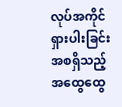လုပ်အကိုင်ရှားပါးခြင်း အစရှိသည့် အထွေထွေ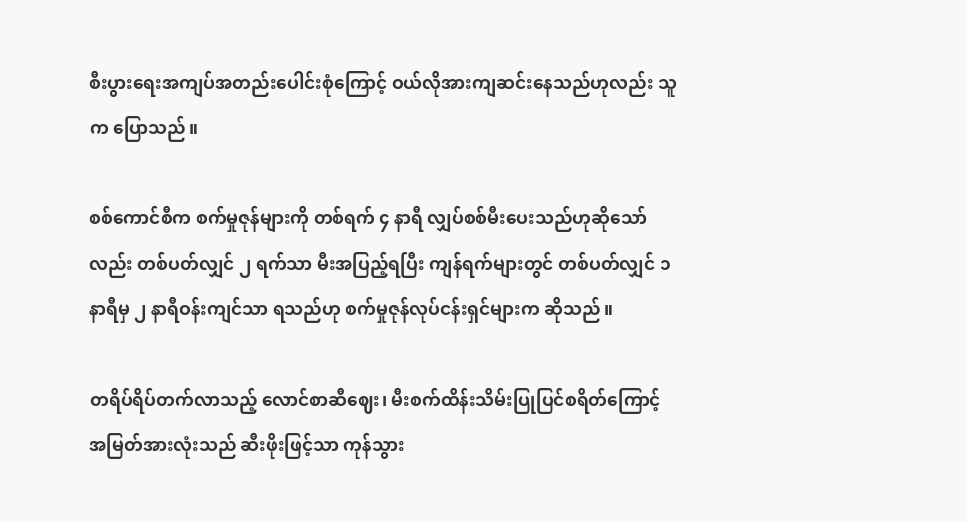စီးပွားရေးအကျပ်အတည်းပေါင်းစုံကြောင့် ဝယ်လိုအားကျဆင်းနေသည်ဟုလည်း သူက ပြောသည်။

စစ်ကောင်စီက စက်မှုဇုန်များကို တစ်ရက် ၄ နာရီ လျှပ်စစ်မီးပေးသည်ဟုဆိုသော်လည်း တစ်ပတ်လျှင် ၂ ရက်သာ မီးအပြည့်ရပြီး ကျန်ရက်များတွင် တစ်ပတ်လျှင် ၁ နာရီမှ ၂ နာရီဝန်းကျင်သာ ရသည်ဟု စက်မှုဇုန်လုပ်ငန်းရှင်များက ဆိုသည်။

တရိပ်ရိပ်တက်လာသည့် လောင်စာဆီဈေး၊ မီးစက်ထိန်းသိမ်းပြုပြင်စရိတ်ကြောင့် အမြတ်အားလုံးသည် ဆီးဖိုးဖြင့်သာ ကုန်သွား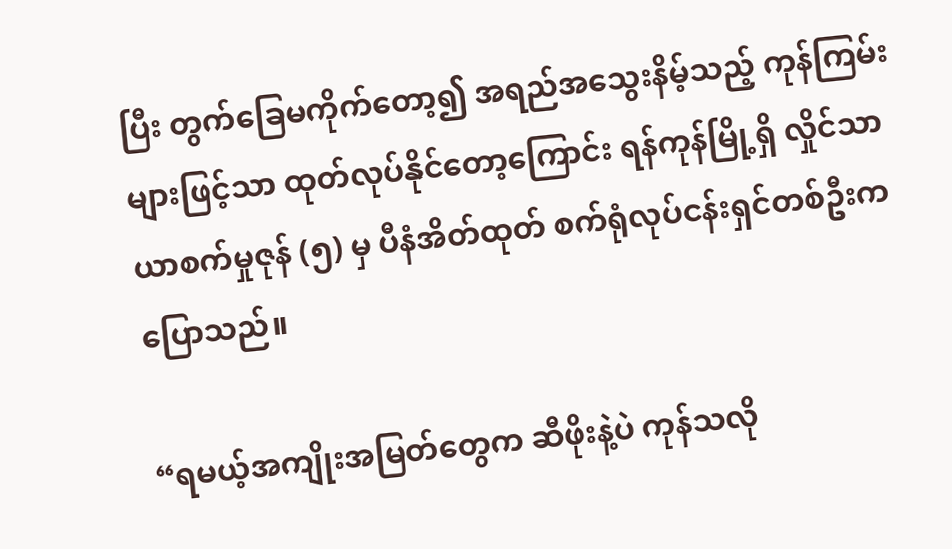ပြီး တွက်ခြေမကိုက်တော့၍ အရည်အသွေးနိမ့်သည့် ကုန်ကြမ်းများဖြင့်သာ ထုတ်လုပ်နိုင်တော့ကြောင်း ရန်ကုန်မြို့ရှိ လှိုင်သာယာစက်မှုဇုန် (၅) မှ ပီနံအိတ်ထုတ် စက်ရုံလုပ်ငန်းရှင်တစ်ဦးက ပြောသည်။

“ရမယ့်အကျိုးအမြတ်‌တွေက ဆီဖိုးနဲ့ပဲ ကုန်သလို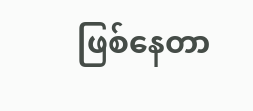ဖြစ်နေတာ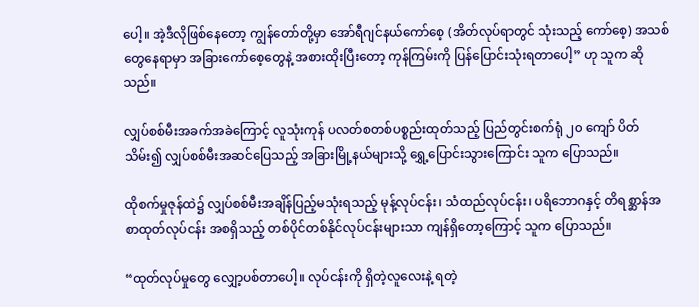ပေါ့။ အဲ့ဒီလိုဖြစ်နေတော့ ကျွန်တော်တို့မှာ အော်ရီဂျင်နယ်ကော်စေ့ (အိတ်လုပ်ရာတွင် သုံးသည့် ကော်စေ့) အသစ်တွေနေရာမှာ အခြားကော်စေ့တွေနဲ့ အစားထိုးပြီးတော့ ကုန်ကြမ်းကို ပြန်ပြောင်းသုံးရတာပေါ့” ဟု သူက ဆိုသည်။

လျှပ်စစ်မီးအခက်အခဲကြောင့် လူသုံးကုန် ပလတ်စတစ်ပစ္စည်းထုတ်သည့် ပြည်တွင်းစက်ရုံ ၂၀ ကျော် ပိတ်သိမ်း၍ လျှပ်စစ်မီးအဆင်ပြေသည့် အခြားမြို့နယ်များသို့ ရွှေ့ပြောင်းသွားကြောင်း သူက ပြောသည်။

ထိုစက်မှုဇုန်ထဲ၌ လျှပ်စစ်မီးအချိန်ပြည့်မသုံးရသည့် မုန့်လုပ်ငန်း၊ သံထည်လုပ်ငန်း၊ ပရိဘောဂနှင့် တိရစ္ဆာန်အစာထုတ်လုပ်ငန်း အစရှိသည့် တစ်ပိုင်တစ်နိုင်လုပ်ငန်းများသာ ကျန်ရှိတော့ကြောင့် သူက ပြောသည်။

“ထုတ်လုပ်မှုတွေ လျှော့ပစ်တာပေါ့။ လုပ်ငန်းကို ရှိတဲ့လူလေးနဲ့ ရတဲ့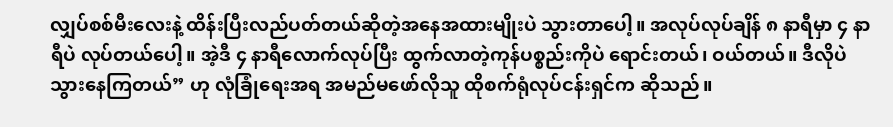လျှပ်စစ်မီးလေးနဲ့ ထိန်းပြီးလည်ပတ်တယ်ဆိုတဲ့အနေအထားမျိုးပဲ သွားတာပေါ့။ အလုပ်လုပ်ချိန် ၈ နာရီမှာ ၄ နာရီပဲ လုပ်တယ်ပေါ့။ အဲ့ဒီ ၄ နာရီလောက်လုပ်ပြီး ထွက်လာတဲ့ကုန်ပစ္စည်းကိုပဲ ရောင်းတယ်၊ ဝယ်တယ်။ ဒီလိုပဲ သွားနေကြတယ်” ဟု လုံခြုံရေးအရ အမည်မဖော်လိုသူ ထိုစက်ရုံလုပ်ငန်းရှင်က ဆိုသည်။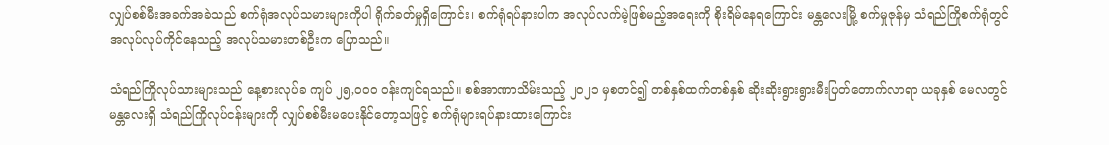လျှပ်စစ်မီးအခက်အခဲသည် စက်ရုံအလုပ်သမားများကိုပါ ရိုက်ခတ်မှုရှိကြောင်း၊ စက်ရုံရပ်နားပါက အလုပ်လက်မဲ့ဖြစ်မည့်အရေးကို စိုးရိမ်နေရကြောင်း မန္တလေးမြို့ စက်မှုဇုန်မှ သံရည်ကြိုစက်ရုံတွင် အလုပ်လုပ်ကိုင်နေသည့် အလုပ်သမားတစ်ဦးက ပြောသည်။

သံရည်ကြိုလုပ်သားများသည် နေ့စားလုပ်ခ ကျပ် ၂၅,၀၀၀ ဝန်းကျင်ရသည်။ စစ်အာဏာသိမ်းသည့် ၂၀၂၁ မှစတင်၍ တစ်နှစ်ထက်တစ်နှစ် ဆိုးဆိုးရွားရွားမီးပြတ်တောက်လာရာ ယခုနှစ် မေလတွင် မန္တလေးရှိ သံရည်ကြိုလုပ်ငန်းများကို လျှပ်စစ်မီးမပေးနိုင်တော့သဖြင့် စက်ရုံများရပ်နားထားကြောင်း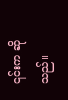၎င်းက ဆိုသည်။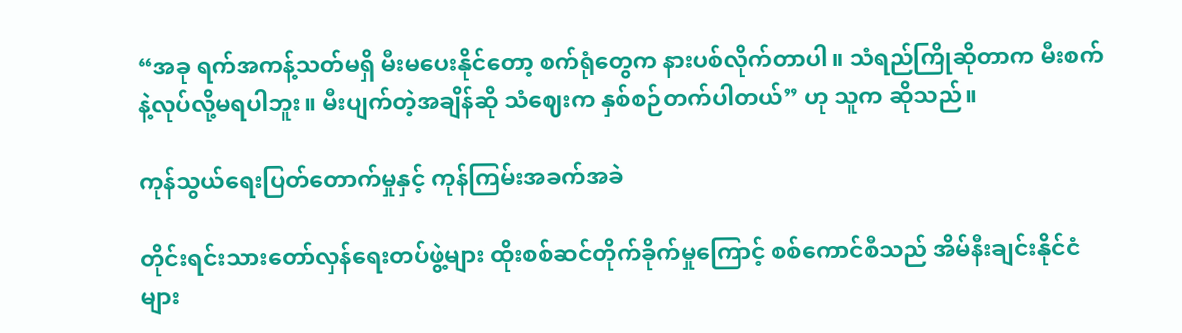“အခု ရက်အကန့်သတ်မရှိ မီးမပေးနိုင်တော့ စက်ရုံတွေက နားပစ်လိုက်တာပါ။ သံရည်ကြိုဆိုတာက မီးစက်နဲ့လုပ်လို့မရပါဘူး။ မီးပျက်တဲ့အချိန်ဆို သံဈေးက နှစ်စဉ်တက်ပါတယ်” ဟု သူက ဆိုသည်။

ကုန်သွယ်ရေးပြတ်တောက်မှုနှင့် ကုန်ကြမ်းအခက်အခဲ

တိုင်းရင်းသားတော်လှန်ရေးတပ်ဖွဲ့များ ထိုးစစ်ဆင်တိုက်ခိုက်မှုကြောင့် စစ်ကောင်စီသည် အိမ်နီးချင်းနိုင်ငံများ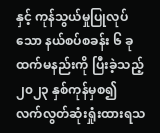နှင့် ကုန်သွယ်မှုပြုလုပ်သော နယ်စပ်စခန်း ၆ ခုထက်မနည်းကို ပြီးခဲ့သည့် ၂၀၂၃ နှစ်ကုန်မှစ၍ လက်လွတ်ဆုံးရှုံးထားရသ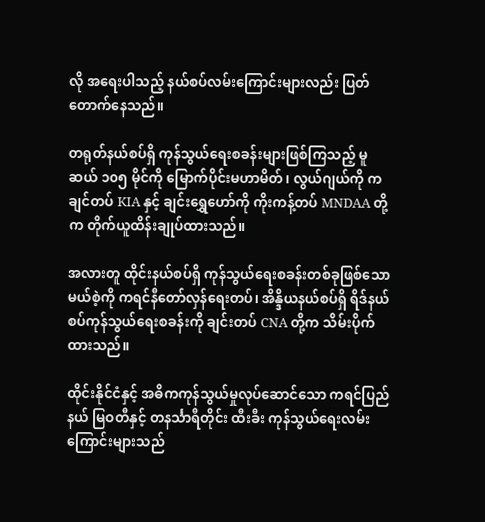လို အရေးပါသည့် နယ်စပ်လမ်းကြောင်းများလည်း ပြတ်တောက်နေသည်။

တရုတ်နယ်စပ်ရှိ ကုန်သွယ်ရေးစခန်းများဖြစ်ကြသည့် မူဆယ် ၁၀၅ မိုင်ကို မြောက်ပိုင်းမဟာမိတ်၊ လွယ်ဂျယ်ကို ကချင်တပ် KIA နှင့် ချင်းရွှေဟော်ကို ကိုးကန့်တပ် MNDAA တို့က တိုက်ယူထိန်းချုပ်ထားသည်။

အလားတူ ထိုင်းနယ်စပ်ရှိ ကုန်သွယ်ရေးစခန်းတစ်ခုဖြစ်သော မယ်စဲ့ကို ကရင်နီတော်လှန်ရေးတပ်၊ အိန္ဒိယနယ်စပ်ရှိ ရိဒ်နယ်စပ်ကုန်သွယ်ရေးစခန်းကို ချင်းတပ် CNA တို့က သိမ်းပိုက်ထားသည်။

ထိုင်းနိုင်ငံနှင့် အဓိကကုန်သွယ်မှုလုပ်ဆောင်သော ကရင်ပြည်နယ် မြဝတီနှင့် တနင်္သာရီတိုင်း ထီးခီး ကုန်သွယ်ရေးလမ်းကြောင်းများသည်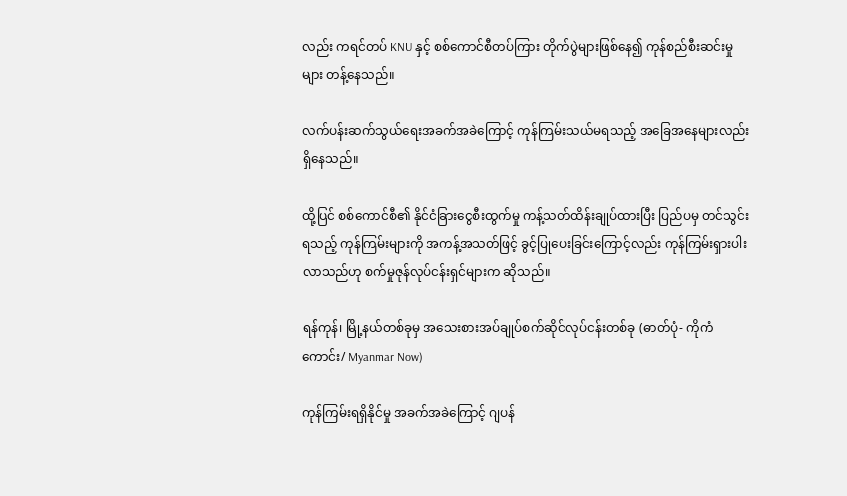လည်း ကရင်တပ် KNU နှင့် စစ်ကောင်စီတပ်ကြား တိုက်ပွဲများဖြစ်နေ၍ ကုန်စည်စီးဆင်းမှုများ တန့်နေသည်။

လက်ပန်းဆက်သွယ်ရေးအခက်အခဲကြောင့် ကုန်ကြမ်းသယ်မရသည့် အခြေအနေများလည်း ရှိနေသည်။

ထို့ပြင် စစ်ကောင်စီ၏ နိုင်ငံခြားငွေစီးထွက်မှု ကန့်သတ်ထိန်းချုပ်ထားပြီး ပြည်ပမှ တင်သွင်းရသည့် ကုန်ကြမ်းများကို အကန့်အသတ်ဖြင့် ခွင့်ပြုပေးခြင်းကြောင့်လည်း ကုန်ကြမ်းရှားပါးလာသည်ဟု စက်မှုဇုန်လုပ်ငန်းရှင်များက ဆိုသည်။

ရန်ကုန်၊ မြို့နယ်တစ်ခုမှ အသေးစားအပ်ချုပ်စက်ဆိုင်လုပ်ငန်းတစ်ခု (ဓာတ်ပုံ- ကိုကံကောင်း/ Myanmar Now)

ကုန်ကြမ်းရရှိနိုင်မှု အခက်အခဲကြောင့် ဂျပန်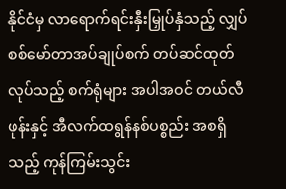နိုင်ငံမှ လာရောက်ရင်းနှီးမြှုပ်နှံသည့် လျှပ်စစ်မော်တာအပ်ချုပ်စက် တပ်ဆင်ထုတ်လုပ်သည့် စက်ရုံများ အပါအဝင် တယ်လီဖုန်းနှင့် အီလက်ထရွန်နစ်ပစ္စည်း အစရှိသည့် ကုန်ကြမ်းသွင်း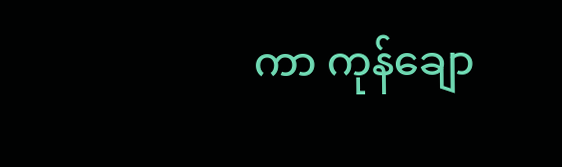ကာ ကုန်ချော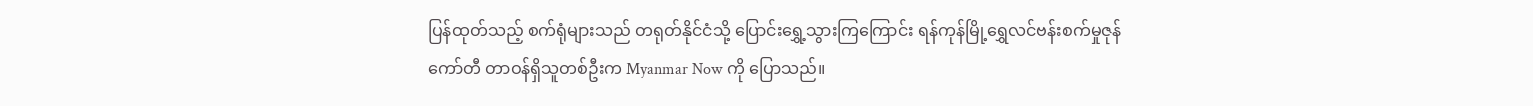ပြန်ထုတ်သည့် စက်ရုံများသည် တရုတ်နိုင်ငံသို့ ပြောင်းရွှေ့သွားကြကြောင်း ရန်ကုန်မြို့ရွှေလင်ဗန်းစက်မှုဇုန်ကော်တီ တာဝန်ရှိသူတစ်ဦးက Myanmar Now ကို ပြောသည်။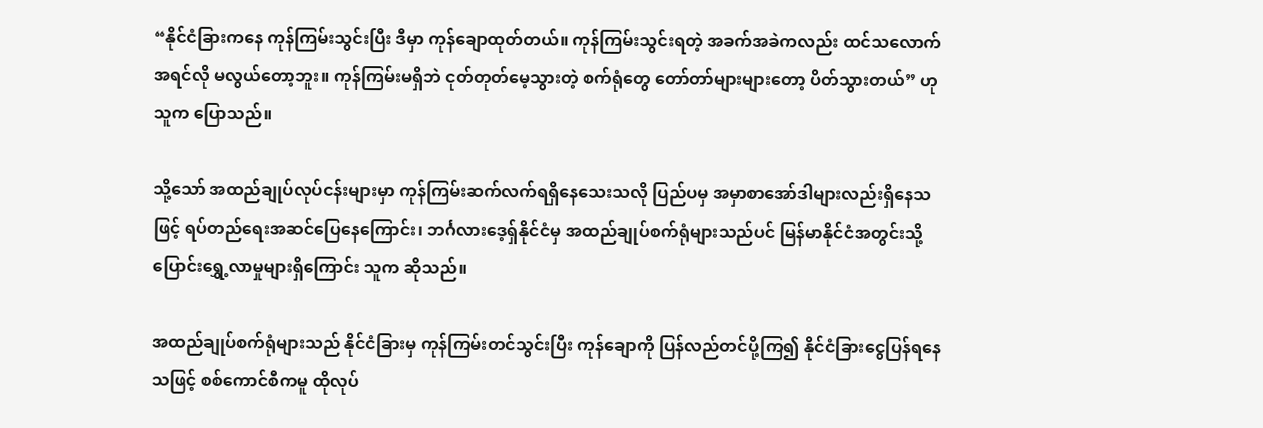“နိုင်ငံခြားကနေ ကုန်ကြမ်းသွင်းပြီး ဒီမှာ ကုန်ချောထုတ်တယ်။ ကုန်ကြမ်းသွင်းရတဲ့ အခက်အခဲကလည်း ထင်သလောက် အရင်လို မလွယ်တော့ဘူး။ ကုန်ကြမ်းမရှိဘဲ ငုတ်တုတ်မေ့သွားတဲ့ စက်ရုံတွေ တော်တာ်များများတော့ ပိတ်သွားတယ်” ဟု သူက ပြောသည်။

သို့သော် အထည်ချုပ်လုပ်ငန်းများမှာ ကုန်ကြမ်းဆက်လက်ရရှိနေသေးသလို ပြည်ပမှ အမှာစာအော်ဒါများလည်းရှိနေသဖြင့် ရပ်တည်ရေးအဆင်ပြေနေကြောင်း၊ ဘင်္ဂလားဒေ့ရှ်နိုင်ငံမှ အထည်ချုပ်စက်ရုံများသည်ပင် မြန်မာနိုင်ငံအတွင်းသို့ ပြောင်းရွှေ့လာမှုများရှိကြောင်း သူက ဆိုသည်။

အထည်ချုပ်စက်ရုံများသည် နိုင်ငံခြားမှ ကုန်ကြမ်းတင်သွင်းပြီး ကုန်ချောကို ပြန်လည်တင်ပို့ကြ၍ နိုင်ငံခြားငွေပြန်ရနေသဖြင့် စစ်ကောင်စီကမူ ထိုလုပ်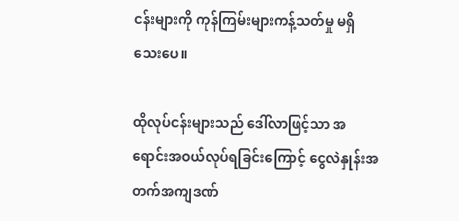ငန်းများကို ကုန်ကြမ်းများကန့်သတ်မှု မရှိသေးပေ။

ထိုလုပ်ငန်းများသည် ဒေါ်လာဖြင့်သာ အရောင်းအဝယ်လုပ်ရခြင်းကြောင့် ငွေလဲနှုန်းအတက်အကျဒဏ်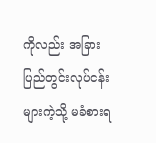ကိုလည်း အခြားပြည်တွင်းလုပ်ငန်းများကဲ့သို့ မခံစားရ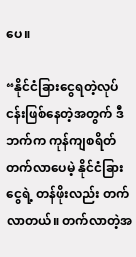ပေ။

“နိုင်ငံခြားငွေရတဲ့လုပ်ငန်းဖြစ်နေတဲ့အတွက် ဒီဘက်က ကုန်ကျစရိတ်တက်လာပေမဲ့ နိုင်ငံခြားငွေရဲ့ တန်ဖိုးလည်း တက်လာတယ်။ တက်လာတဲ့အ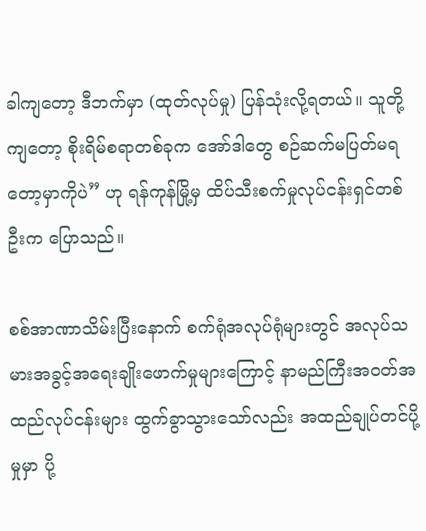ခါကျတော့ ဒီဘက်မှာ (ထုတ်လုပ်မှု) ပြန်သုံးလို့ရတယ်။ သူတို့ကျတော့ စိုးရိမ်စရာတစ်ခုက အော်ဒါတွေ စဉ်ဆက်မပြတ်မရတော့မှာကိုပဲ” ဟု ရန်ကုန်မြို့မှ ထိပ်သီးစက်မှုလုပ်ငန်းရှင်တစ်ဦးက ပြောသည်။

စစ်အာဏာသိမ်းပြီးနောက် စက်ရုံအလုပ်ရုံများတွင် အလုပ်သမားအခွင့်အရေးချိုးဖောက်မှုများကြောင့် နာမည်ကြီးအဝတ်အထည်လုပ်ငန်းများ ထွက်ခွာသွားသော်လည်း အထည်ချုပ်တင်ပို့မှုမှာ ပို့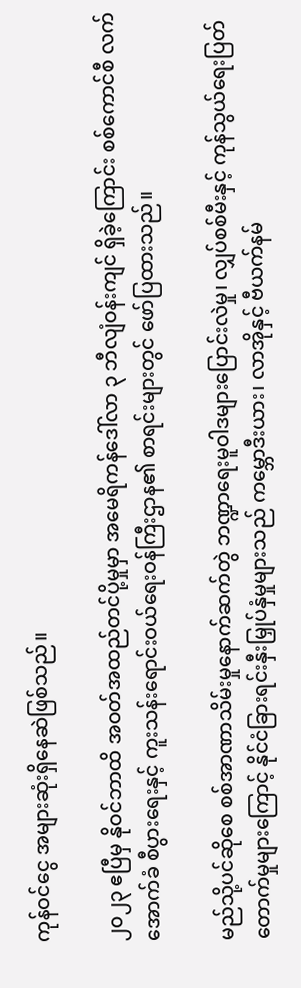ကုန်ဝင်ငွေ အများဆုံးရှိနေဆဲဖြစ်သည်။

၂၀၂၃ ဧပြီမှ နိုဝင်ဘာထိ အဝတ်အထည်တင်ပို့မှုမှာ အမေရိကန်ဒေါ်လာ ၃ ဘီလျံဝန်းကျင် ရှိခဲ့ကြောင်း စစ်ကောင်စီ လက်အောက်ခံ စီပွားရေးနှင့် ကူးသန်းရောင်းဝယ်ရေးဝန်ကြီးဌာန၏ စာရင်းများတွင် ဖော်ပြထားသည်။

မည်သို့ပင်ဆိုစေ စစ်အာဏာသိမ်းမှုနောက်ဆက်တွဲ ဘဏ္ဍာရေးမူဝါဒများပြောင်းလဲမှု၊ လျှပ်စစ်မီးနှင့် ကုန်သွယ်ရေးပြတ်တောက်မှုများကြောင့် နိုင်ငံခြားရင်းနှီးမြှုပ်နှံမှုများသည် ကမ္ဘောဒီးယား၊ လာအိုနှင့် ဗီယက်နမ်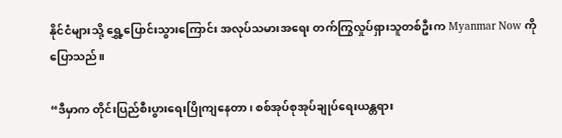နိုင်ငံများသို့ ရွှေ့ပြောင်းသွားကြောင်း အလုပ်သမားအရေး တက်ကြွလှုပ်ရှားသူတစ်ဦးက Myanmar Now ကို ပြောသည်။

“ဒီမှာက တိုင်းပြည်စီးပွားရေးပြိုကျနေတာ၊ စစ်အုပ်စုအုပ်ချုပ်ရေးယန္တရား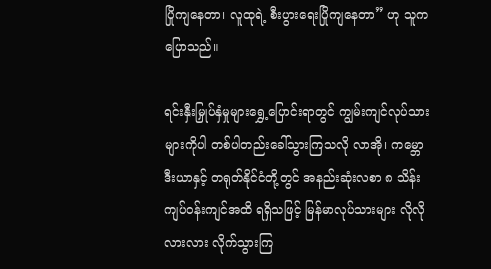ပြိုကျနေတာ၊ လူထုရဲ့ စီးပွားရေးပြိုကျနေတာ” ဟု သူက ပြောသည်။

ရင်းနှီးမြှုပ်နှံမှုများရွှေ့ပြောင်းရာတွင် ကျွမ်းကျင်လုပ်သားများကိုပါ တစ်ပါတည်းခေါ်သွားကြသလို လာအို၊ ကမ္ဘောဒီးယာနှင့် တရုတ်နိုင်ငံတို့တွင် အနည်းဆုံးလစာ ၈ သိန်းကျပ်ဝန်းကျင်အထိ ရရှိသဖြင့် မြန်မာလုပ်သားများ လိုလိုလားလား လိုက်သွားကြ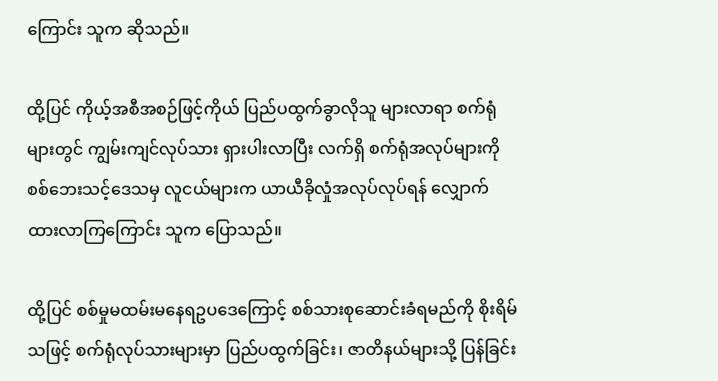ကြောင်း သူက ဆိုသည်။

ထို့ပြင် ကိုယ့်အစီအစဉ်ဖြင့်ကိုယ် ပြည်ပထွက်ခွာလိုသူ များလာရာ စက်ရုံများတွင် ကျွမ်းကျင်လုပ်သား ရှားပါးလာပြီး လက်ရှိ စက်ရုံအလုပ်များကို စစ်ဘေးသင့်ဒေသမှ လူငယ်များက ယာယီခိုလှုံအလုပ်လုပ်ရန် လျှောက်ထားလာကြကြောင်း သူက ပြောသည်။

ထို့ပြင် စစ်မှုမထမ်းမနေရဥပဒေကြောင့် စစ်သားစုဆောင်းခံရမည်ကို စိုးရိမ်သဖြင့် စက်ရုံလုပ်သားများမှာ ပြည်ပထွက်ခြင်း၊ ဇာတိနယ်များသို့ ပြန်ခြင်း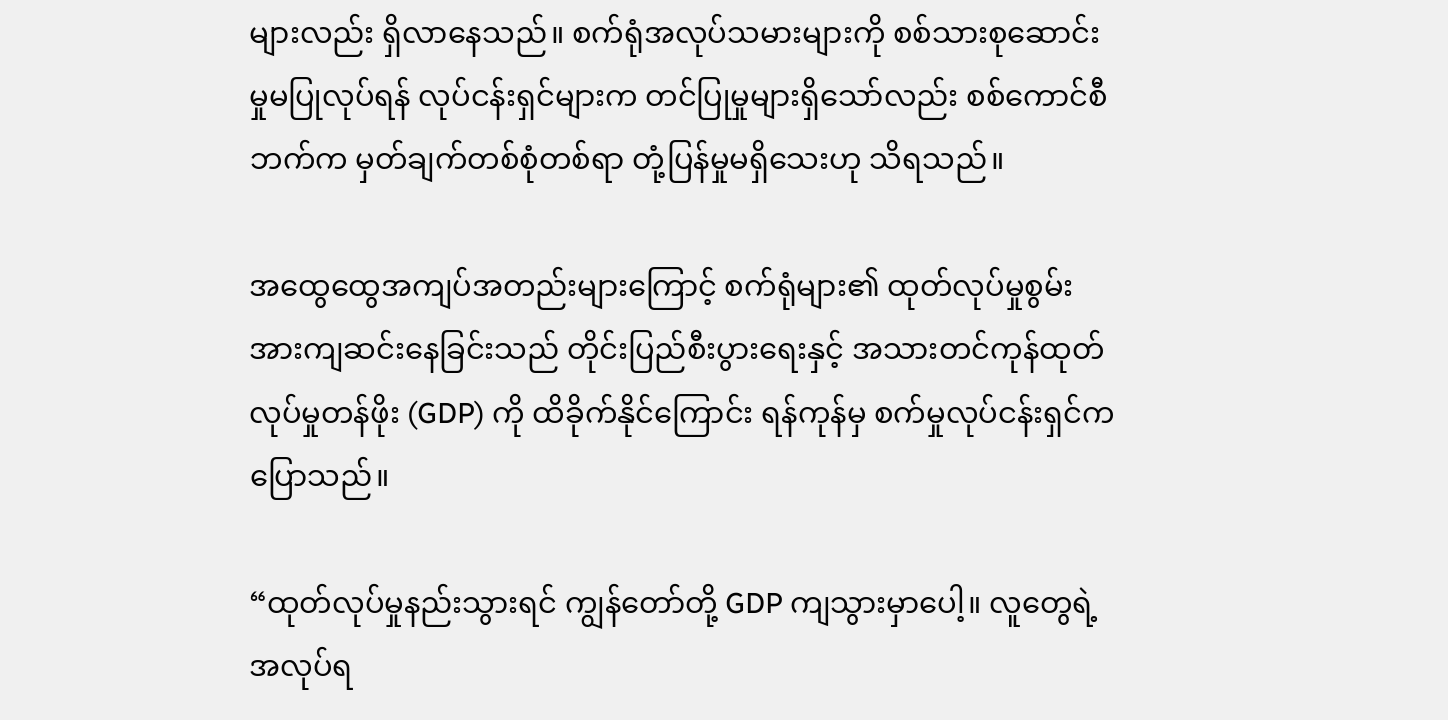များလည်း ရှိလာနေသည်။ စက်ရုံအလုပ်သမားများကို စစ်သားစုဆောင်းမှုမပြုလုပ်ရန် လုပ်ငန်းရှင်များက တင်ပြုမှုများရှိသော်လည်း စစ်ကောင်စီဘက်က မှတ်ချက်တစ်စုံတစ်ရာ တုံ့ပြန်မှုမရှိသေးဟု သိရသည်။

အထွေထွေအကျပ်အတည်းများကြောင့် စက်ရုံများ၏ ထုတ်လုပ်မှုစွမ်းအားကျဆင်းနေခြင်းသည် တိုင်းပြည်စီးပွားရေးနှင့် အသားတင်ကုန်ထုတ်လုပ်မှုတန်ဖိုး (GDP) ကို ထိခိုက်နိုင်ကြောင်း ရန်ကုန်မှ စက်မှုလုပ်ငန်းရှင်က ပြောသည်။

“ထုတ်လုပ်မှုနည်းသွားရင် ကျွန်တော်တို့ GDP ကျသွားမှာပေါ့။ လူတွေရဲ့ အလုပ်ရ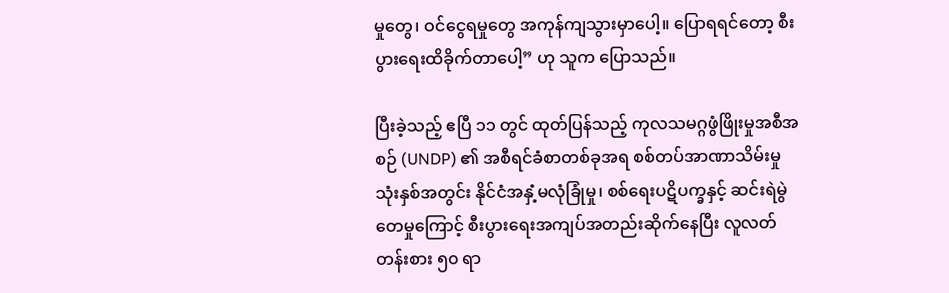မှုတွေ၊ ဝင်ငွေရမှုတွေ အကုန်ကျသွားမှာပေါ့။ ပြောရရင်တော့ စီးပွားရေးထိခိုက်တာပေါ့” ဟု သူက ပြောသည်။

ပြီးခဲ့သည့် ဧပြီ ၁၁ တွင် ထုတ်ပြန်သည့် ကုလသမဂ္ဂဖွံဖြိုးမှုအစီအစဉ် (UNDP) ၏ အစီရင်ခံစာတစ်ခုအရ စစ်တပ်အာဏာသိမ်းမှုသုံးနှစ်အတွင်း နိုင်ငံအနှံ့မလုံခြုံမှု၊ စစ်ရေးပဋိပက္ခနှင့် ဆင်းရဲမွဲတေမှုကြောင့် စီးပွားရေးအကျပ်အတည်းဆိုက်နေပြီး လူလတ်တန်းစား ၅၀ ရာ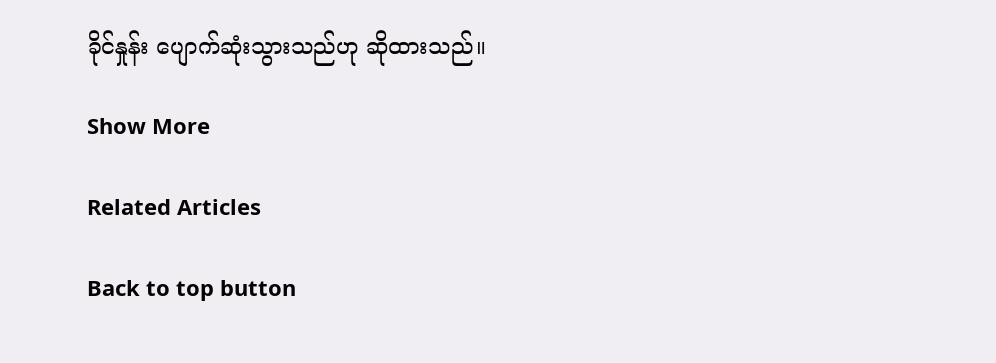ခိုင်နှုန်း ပျောက်ဆုံးသွားသည်ဟု ဆိုထားသည်။

Show More

Related Articles

Back to top button